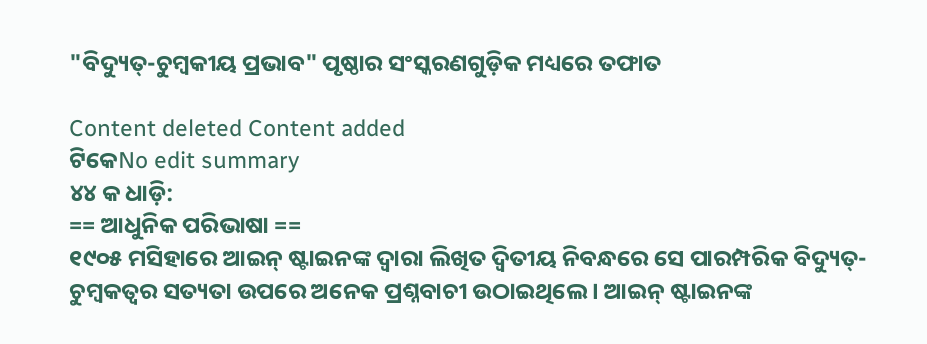"ବିଦ୍ୟୁତ୍-ଚୁମ୍ବକୀୟ ପ୍ରଭାବ" ପୃଷ୍ଠାର ସଂସ୍କରଣ‌ଗୁଡ଼ିକ ମଧ୍ୟରେ ତଫାତ

Content deleted Content added
ଟିକେNo edit summary
୪୪ କ ଧାଡ଼ି:
== ଆଧୁନିକ ପରିଭାଷା ==
୧୯୦୫ ମସିହାରେ ଆଇନ୍ ଷ୍ଟାଇନଙ୍କ ଦ୍ଵାରା ଲିଖିତ ଦ୍ଵିତୀୟ ନିବନ୍ଧରେ ସେ ପାରମ୍ପରିକ ବିଦ୍ୟୁତ୍-ଚୁମ୍ଵକତ୍ଵର ସତ୍ୟତା ଉପରେ ଅନେକ ପ୍ରଶ୍ନବାଚୀ ଉଠାଇଥିଲେ । ଆଇନ୍ ଷ୍ଟାଇନଙ୍କ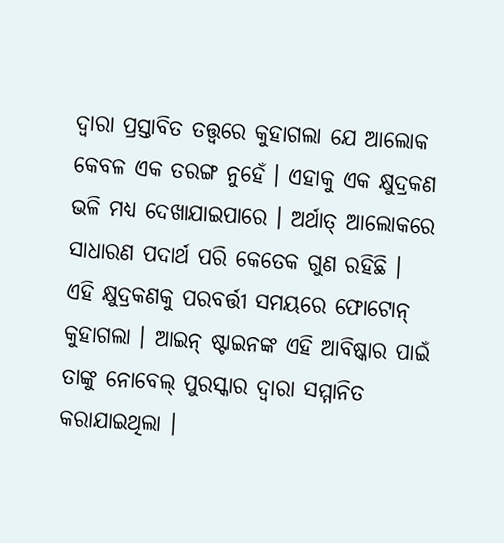ଦ୍ଵାରା ପ୍ରସ୍ତାବିତ ତତ୍ତ୍ଵରେ କୁହାଗଲା ଯେ ଆଲୋକ କେବଳ ଏକ ତରଙ୍ଗ ନୁହେଁ । ଏହାକୁ ଏକ କ୍ଷୁଦ୍ରକଣ ଭଳି ମଧ୍ୟ ଦେଖାଯାଇପାରେ । ଅର୍ଥାତ୍ ଆଲୋକରେ ସାଧାରଣ ପଦାର୍ଥ ପରି କେତେକ ଗୁଣ ରହିଛି । ଏହି କ୍ଷୁଦ୍ରକଣକୁ ପରବର୍ତ୍ତୀ ସମୟରେ ଫୋଟୋନ୍ କୁହାଗଲା । ଆଇନ୍ ଷ୍ଟାଇନଙ୍କ ଏହି ଆବିଷ୍କାର ପାଇଁ ତାଙ୍କୁ ନୋବେଲ୍ ପୁରସ୍କାର ଦ୍ଵାରା ସମ୍ମାନିତ କରାଯାଇଥିଲା ।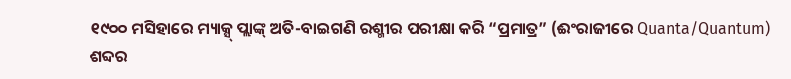୧୯୦୦ ମସିହାରେ ମ୍ୟାକ୍ସ୍ ପ୍ଲାଙ୍କ୍ ଅତି-ବାଇଗଣି ରଶ୍ମୀର ପରୀକ୍ଷା କରି “ପ୍ରମାତ୍ର” (ଈଂରାଜୀରେ Quanta/Quantum) ଶବ୍ଦର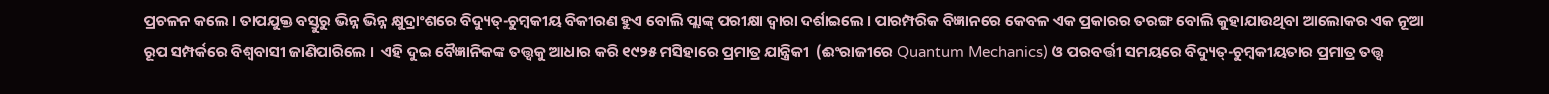ପ୍ରଚଳନ କଲେ । ତାପଯୁକ୍ତ ବସ୍ତୁରୁ ଭିନ୍ନ ଭିନ୍ନ କ୍ଷୁଦ୍ରାଂଶରେ ବିଦ୍ୟୁତ୍-ଚୁମ୍ଵକୀୟ ବିକୀରଣ ହୁଏ ବୋଲି ପ୍ଲାଙ୍କ୍ ପରୀକ୍ଷା ଦ୍ଵାରା ଦର୍ଶାଇଲେ । ପାରମ୍ପରିକ ବିଜ୍ଞାନରେ କେବଳ ଏକ ପ୍ରକାରର ତରଙ୍ଗ ବୋଲି କୁହାଯାଉଥିବା ଆଲୋକର ଏକ ନୂଆ ରୂପ ସମ୍ପର୍କରେ ବିଶ୍ଵବାସୀ ଜାଣିପାରିଲେ ।  ଏହି ଦୁଇ ବୈଜ୍ଞାନିକଙ୍କ ତତ୍ତ୍ଵକୁ ଆଧାର କରି ୧୯୨୫ ମସିହାରେ ପ୍ରମାତ୍ର ଯାନ୍ତ୍ରିକୀ  (ଈଂରାଜୀରେ Quantum Mechanics) ଓ ପରବର୍ତ୍ତୀ ସମୟରେ ବିଦ୍ୟୁତ୍-ଚୁମ୍ଵକୀୟତାର ପ୍ରମାତ୍ର ତତ୍ତ୍ଵ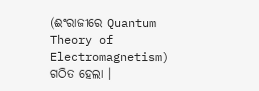(ଈଂରାଜୀରେ Quantum Theory of Electromagnetism) ଗଠିତ ହେଲା ।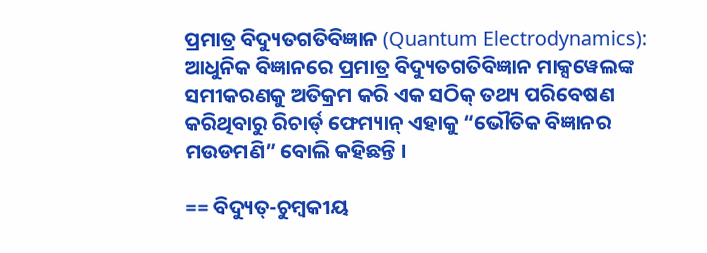ପ୍ରମାତ୍ର ବିଦ୍ୟୁତଗତିବିଜ୍ଞାନ (Quantum Electrodynamics): ଆଧୁନିକ ବିଜ୍ଞାନରେ ପ୍ରମାତ୍ର ବିଦ୍ୟୁତଗତିବିଜ୍ଞାନ ମାକ୍ସୱେଲଙ୍କ ସମୀକରଣକୁ ଅତିକ୍ରମ କରି ଏକ ସଠିକ୍ ତଥ୍ୟ ପରିବେଷଣ କରିଥିବାରୁ ରିଚାର୍ଡ୍ ଫେମ୍ୟାନ୍ ଏହାକୁ “ଭୌତିକ ବିଜ୍ଞାନର ମଉଡମଣି” ବୋଲି କହିଛନ୍ତି ।

== ବିଦ୍ୟୁତ୍-ଚୁମ୍ବକୀୟ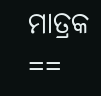ମାତ୍ରକ ==